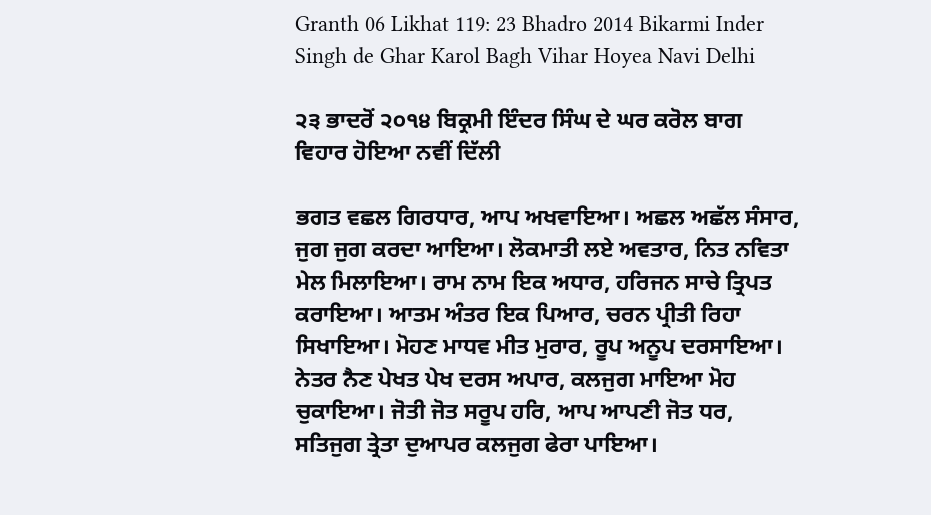Granth 06 Likhat 119: 23 Bhadro 2014 Bikarmi Inder Singh de Ghar Karol Bagh Vihar Hoyea Navi Delhi

੨੩ ਭਾਦਰੋਂ ੨੦੧੪ ਬਿਕ੍ਰਮੀ ਇੰਦਰ ਸਿੰਘ ਦੇ ਘਰ ਕਰੋਲ ਬਾਗ ਵਿਹਾਰ ਹੋਇਆ ਨਵੀਂ ਦਿੱਲੀ

ਭਗਤ ਵਛਲ ਗਿਰਧਾਰ, ਆਪ ਅਖਵਾਇਆ। ਅਛਲ ਅਛੱਲ ਸੰਸਾਰ, ਜੁਗ ਜੁਗ ਕਰਦਾ ਆਇਆ। ਲੋਕਮਾਤੀ ਲਏ ਅਵਤਾਰ, ਨਿਤ ਨਵਿਤਾ ਮੇਲ ਮਿਲਾਇਆ। ਰਾਮ ਨਾਮ ਇਕ ਅਧਾਰ, ਹਰਿਜਨ ਸਾਚੇ ਤ੍ਰਿਪਤ ਕਰਾਇਆ। ਆਤਮ ਅੰਤਰ ਇਕ ਪਿਆਰ, ਚਰਨ ਪ੍ਰੀਤੀ ਰਿਹਾ ਸਿਖਾਇਆ। ਮੋਹਣ ਮਾਧਵ ਮੀਤ ਮੁਰਾਰ, ਰੂਪ ਅਨੂਪ ਦਰਸਾਇਆ। ਨੇਤਰ ਨੈਣ ਪੇਖਤ ਪੇਖ ਦਰਸ ਅਪਾਰ, ਕਲਜੁਗ ਮਾਇਆ ਮੋਹ ਚੁਕਾਇਆ। ਜੋਤੀ ਜੋਤ ਸਰੂਪ ਹਰਿ, ਆਪ ਆਪਣੀ ਜੋਤ ਧਰ, ਸਤਿਜੁਗ ਤ੍ਰੇਤਾ ਦੁਆਪਰ ਕਲਜੁਗ ਫੇਰਾ ਪਾਇਆ।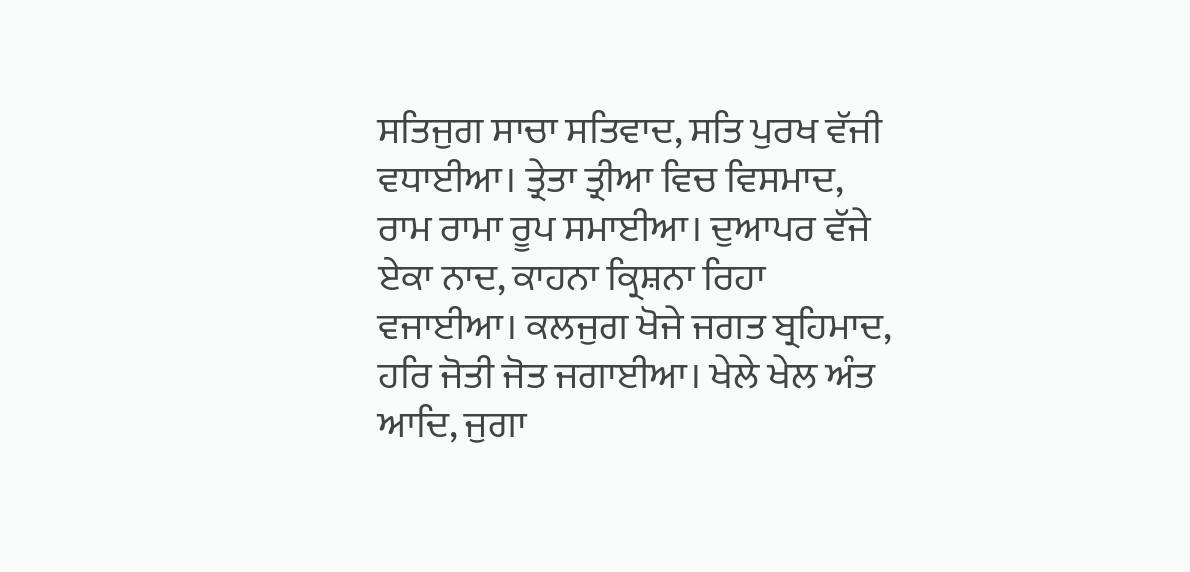ਸਤਿਜੁਗ ਸਾਚਾ ਸਤਿਵਾਦ, ਸਤਿ ਪੁਰਖ ਵੱਜੀ ਵਧਾਈਆ। ਤ੍ਰੇਤਾ ਤ੍ਰੀਆ ਵਿਚ ਵਿਸਮਾਦ, ਰਾਮ ਰਾਮਾ ਰੂਪ ਸਮਾਈਆ। ਦੁਆਪਰ ਵੱਜੇ ਏਕਾ ਨਾਦ, ਕਾਹਨਾ ਕ੍ਰਿਸ਼ਨਾ ਰਿਹਾ ਵਜਾਈਆ। ਕਲਜੁਗ ਖੋਜੇ ਜਗਤ ਬ੍ਰਹਿਮਾਦ, ਹਰਿ ਜੋਤੀ ਜੋਤ ਜਗਾਈਆ। ਖੇਲੇ ਖੇਲ ਅੰਤ ਆਦਿ, ਜੁਗਾ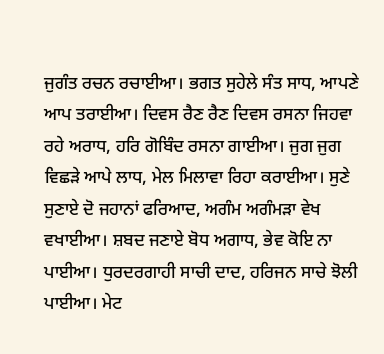ਜੁਗੰਤ ਰਚਨ ਰਚਾਈਆ। ਭਗਤ ਸੁਹੇਲੇ ਸੰਤ ਸਾਧ, ਆਪਣੇ ਆਪ ਤਰਾਈਆ। ਦਿਵਸ ਰੈਣ ਰੈਣ ਦਿਵਸ ਰਸਨਾ ਜਿਹਵਾ ਰਹੇ ਅਰਾਧ, ਹਰਿ ਗੋਬਿੰਦ ਰਸਨਾ ਗਾਈਆ। ਜੁਗ ਜੁਗ ਵਿਛੜੇ ਆਪੇ ਲਾਧ, ਮੇਲ ਮਿਲਾਵਾ ਰਿਹਾ ਕਰਾਈਆ। ਸੁਣੇ ਸੁਣਾਏ ਦੋ ਜਹਾਨਾਂ ਫਰਿਆਦ, ਅਗੰਮ ਅਗੰਮੜਾ ਵੇਖ ਵਖਾਈਆ। ਸ਼ਬਦ ਜਣਾਏ ਬੋਧ ਅਗਾਧ, ਭੇਵ ਕੋਇ ਨਾ ਪਾਈਆ। ਧੁਰਦਰਗਾਹੀ ਸਾਚੀ ਦਾਦ, ਹਰਿਜਨ ਸਾਚੇ ਝੋਲੀ ਪਾਈਆ। ਮੇਟ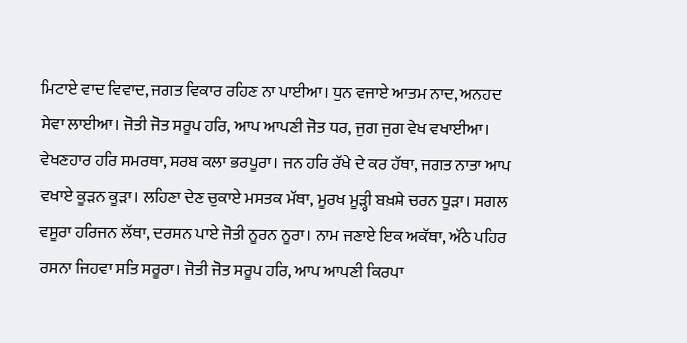ਮਿਟਾਏ ਵਾਦ ਵਿਵਾਦ, ਜਗਤ ਵਿਕਾਰ ਰਹਿਣ ਨਾ ਪਾਈਆ। ਧੁਨ ਵਜਾਏ ਆਤਮ ਨਾਦ, ਅਨਹਦ ਸੇਵਾ ਲਾਈਆ। ਜੋਤੀ ਜੋਤ ਸਰੂਪ ਹਰਿ, ਆਪ ਆਪਣੀ ਜੋਤ ਧਰ, ਜੁਗ ਜੁਗ ਵੇਖ ਵਖਾਈਆ। ਵੇਖਣਹਾਰ ਹਰਿ ਸਮਰਥਾ, ਸਰਬ ਕਲਾ ਭਰਪੂਰਾ। ਜਨ ਹਰਿ ਰੱਖੇ ਦੇ ਕਰ ਹੱਥਾ, ਜਗਤ ਨਾਤਾ ਆਪ ਵਖਾਏ ਕੂੜਨ ਕੂੜਾ। ਲਹਿਣਾ ਦੇਣ ਚੁਕਾਏ ਮਸਤਕ ਮੱਥਾ, ਮੂਰਖ ਮੂੜ੍ਹੀ ਬਖ਼ਸ਼ੇ ਚਰਨ ਧੂੜਾ। ਸਗਲ ਵਸੂਰਾ ਹਰਿਜਨ ਲੱਥਾ, ਦਰਸਨ ਪਾਏ ਜੋਤੀ ਨੂਰਨ ਨੂਰਾ। ਨਾਮ ਜਣਾਏ ਇਕ ਅਕੱਥਾ, ਅੱਠੇ ਪਹਿਰ ਰਸਨਾ ਜਿਹਵਾ ਸਤਿ ਸਰੂਰਾ। ਜੋਤੀ ਜੋਤ ਸਰੂਪ ਹਰਿ, ਆਪ ਆਪਣੀ ਕਿਰਪਾ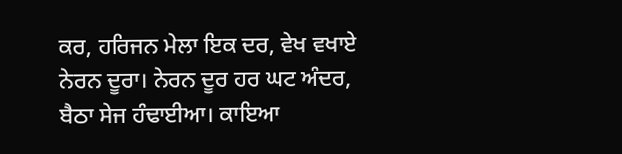ਕਰ, ਹਰਿਜਨ ਮੇਲਾ ਇਕ ਦਰ, ਵੇਖ ਵਖਾਏ ਨੇਰਨ ਦੂਰਾ। ਨੇਰਨ ਦੂਰ ਹਰ ਘਟ ਅੰਦਰ, ਬੈਠਾ ਸੇਜ ਹੰਢਾਈਆ। ਕਾਇਆ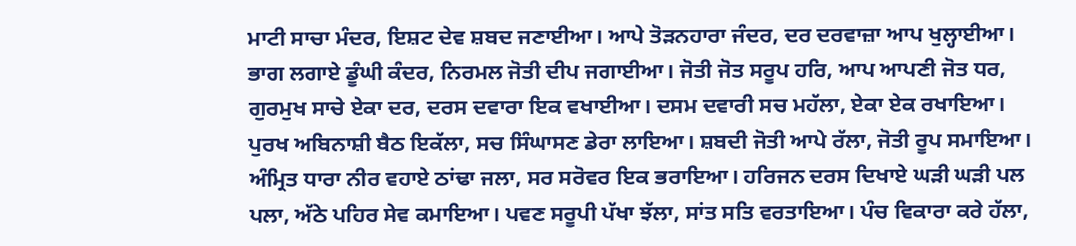ਮਾਟੀ ਸਾਚਾ ਮੰਦਰ, ਇਸ਼ਟ ਦੇਵ ਸ਼ਬਦ ਜਣਾਈਆ। ਆਪੇ ਤੋੜਨਹਾਰਾ ਜੰਦਰ, ਦਰ ਦਰਵਾਜ਼ਾ ਆਪ ਖੁਲ੍ਹਾਈਆ। ਭਾਗ ਲਗਾਏ ਡੂੰਘੀ ਕੰਦਰ, ਨਿਰਮਲ ਜੋਤੀ ਦੀਪ ਜਗਾਈਆ। ਜੋਤੀ ਜੋਤ ਸਰੂਪ ਹਰਿ, ਆਪ ਆਪਣੀ ਜੋਤ ਧਰ, ਗੁਰਮੁਖ ਸਾਚੇ ਏਕਾ ਦਰ, ਦਰਸ ਦਵਾਰਾ ਇਕ ਵਖਾਈਆ। ਦਸਮ ਦਵਾਰੀ ਸਚ ਮਹੱਲਾ, ਏਕਾ ਏਕ ਰਖਾਇਆ। ਪੁਰਖ ਅਬਿਨਾਸ਼ੀ ਬੈਠ ਇਕੱਲਾ, ਸਚ ਸਿੰਘਾਸਣ ਡੇਰਾ ਲਾਇਆ। ਸ਼ਬਦੀ ਜੋਤੀ ਆਪੇ ਰੱਲਾ, ਜੋਤੀ ਰੂਪ ਸਮਾਇਆ। ਅੰਮ੍ਰਿਤ ਧਾਰਾ ਨੀਰ ਵਹਾਏ ਠਾਂਢਾ ਜਲਾ, ਸਰ ਸਰੋਵਰ ਇਕ ਭਰਾਇਆ। ਹਰਿਜਨ ਦਰਸ ਦਿਖਾਏ ਘੜੀ ਘੜੀ ਪਲ ਪਲਾ, ਅੱਠੇ ਪਹਿਰ ਸੇਵ ਕਮਾਇਆ। ਪਵਣ ਸਰੂਪੀ ਪੱਖਾ ਝੱਲਾ, ਸਾਂਤ ਸਤਿ ਵਰਤਾਇਆ। ਪੰਚ ਵਿਕਾਰਾ ਕਰੇ ਹੱਲਾ,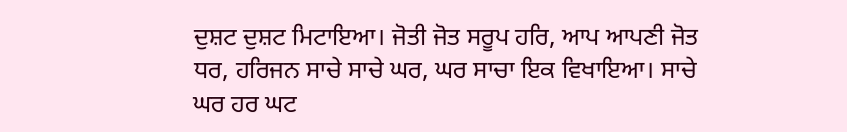ਦੁਸ਼ਟ ਦੁਸ਼ਟ ਮਿਟਾਇਆ। ਜੋਤੀ ਜੋਤ ਸਰੂਪ ਹਰਿ, ਆਪ ਆਪਣੀ ਜੋਤ ਧਰ, ਹਰਿਜਨ ਸਾਚੇ ਸਾਚੇ ਘਰ, ਘਰ ਸਾਚਾ ਇਕ ਵਿਖਾਇਆ। ਸਾਚੇ ਘਰ ਹਰ ਘਟ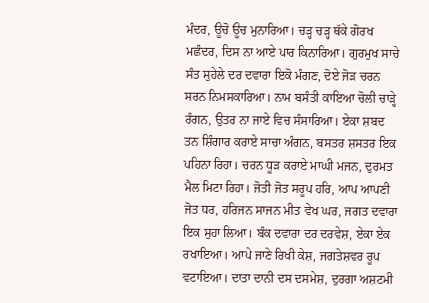ਮੰਦਰ, ਊਚੋ ਊਚ ਮੁਨਾਰਿਆ। ਚੜ੍ਹ ਚੜ੍ਹ ਥੱਕੇ ਗੋਰਖ ਮਛੰਦਰ, ਦਿਸ ਨਾ ਆਏ ਪਾਰ ਕਿਨਾਰਿਆ। ਗੁਰਮੁਖ ਸਾਚੇ ਸੰਤ ਸੁਹੇਲੇ ਦਰ ਦਵਾਰਾ ਇਕੋ ਮੰਗਣ, ਦੋਏ ਜੋੜ ਚਰਨ ਸਰਨ ਨਿਮਸਕਾਰਿਆ। ਨਾਮ ਬਸੰਤੀ ਕਾਇਆ ਚੋਲੀ ਚਾੜ੍ਹੇ ਰੰਗਨ, ਉਤਰ ਨਾ ਜਾਏ ਵਿਚ ਸੰਸਾਰਿਆ। ਏਕਾ ਸ਼ਬਦ ਤਨ ਸ਼ਿੰਗਾਰ ਕਰਾਏ ਸਾਚਾ ਅੰਗਨ, ਬਸਤਰ ਸ਼ਸਤਰ ਇਕ ਪਹਿਨਾ ਰਿਹਾ। ਚਰਨ ਧੂੜ ਕਰਾਏ ਮਾਘੀ ਮਜਨ, ਦੁਰਮਤ ਮੈਲ ਮਿਟਾ ਰਿਹਾ। ਜੋਤੀ ਜੋਤ ਸਰੂਪ ਹਰਿ, ਆਪ ਆਪਣੀ ਜੋਤ ਧਰ, ਹਰਿਜਨ ਸਾਜਨ ਮੀਤ ਵੇਖ ਘਰ, ਜਗਤ ਦਵਾਰਾ ਇਕ ਸੁਹਾ ਲਿਆ। ਬੰਕ ਦਵਾਰਾ ਦਰ ਦਰਵੇਸ਼, ਏਕਾ ਏਕ ਰਖਾਇਆ। ਆਪੇ ਜਾਣੇ ਰਿਖੀ ਕੇਸ਼, ਜਗਤੇਸ਼ਵਰ ਰੂਪ ਵਟਾਇਆ। ਦਾਤਾ ਦਾਨੀ ਦਸ ਦਸਮੇਸ਼, ਦੁਰਗਾ ਅਸ਼ਟਮੀ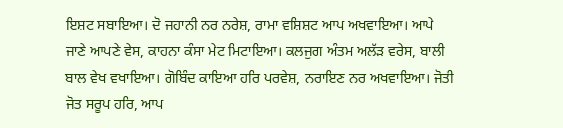ਇਸ਼ਟ ਸਬਾਇਆ। ਦੋ ਜਹਾਨੀ ਨਰ ਨਰੇਸ਼, ਰਾਮਾ ਵਸ਼ਿਸ਼ਟ ਆਪ ਅਖਵਾਇਆ। ਆਪੇ ਜਾਣੇ ਆਪਣੇ ਵੇਸ, ਕਾਹਨਾ ਕੰਸਾ ਮੇਟ ਮਿਟਾਇਆ। ਕਲਜੁਗ ਅੰਤਮ ਅਲੱੜ ਵਰੇਸ, ਬਾਲੀ ਬਾਲ ਵੇਖ ਵਖਾਇਆ। ਗੋਬਿੰਦ ਕਾਇਆ ਹਰਿ ਪਰਵੇਸ਼, ਨਰਾਇਣ ਨਰ ਅਖਵਾਇਆ। ਜੋਤੀ ਜੋਤ ਸਰੂਪ ਹਰਿ, ਆਪ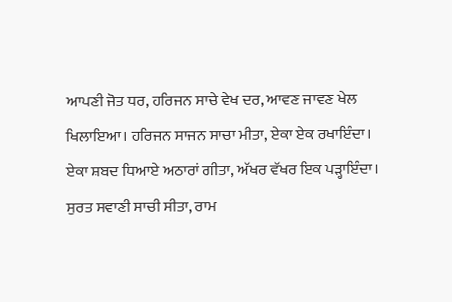ਆਪਣੀ ਜੋਤ ਧਰ, ਹਰਿਜਨ ਸਾਚੇ ਵੇਖ ਦਰ, ਆਵਣ ਜਾਵਣ ਖੇਲ ਖਿਲਾਇਆ। ਹਰਿਜਨ ਸਾਜਨ ਸਾਚਾ ਮੀਤਾ, ਏਕਾ ਏਕ ਰਖਾਇੰਦਾ। ਏਕਾ ਸ਼ਬਦ ਧਿਆਏ ਅਠਾਰਾਂ ਗੀਤਾ, ਅੱਖਰ ਵੱਖਰ ਇਕ ਪੜ੍ਹਾਇੰਦਾ। ਸੁਰਤ ਸਵਾਣੀ ਸਾਚੀ ਸੀਤਾ, ਰਾਮ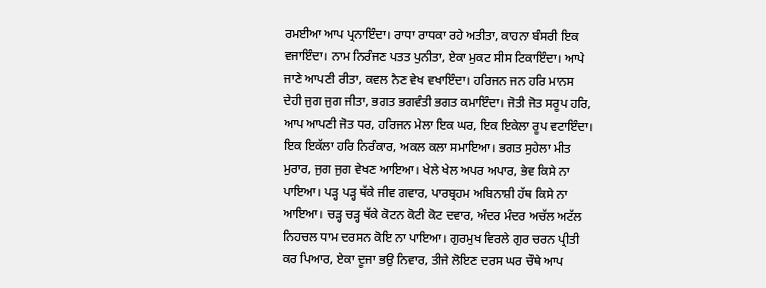ਰਮਈਆ ਆਪ ਪ੍ਰਨਾਇੰਦਾ। ਰਾਧਾ ਰਾਧਕਾ ਰਹੇ ਅਤੀਤਾ, ਕਾਹਨਾ ਬੰਸਰੀ ਇਕ ਵਜਾਇੰਦਾ। ਨਾਮ ਨਿਰੰਜਣ ਪਤਤ ਪੁਨੀਤਾ, ਏਕਾ ਮੁਕਟ ਸੀਸ ਟਿਕਾਇੰਦਾ। ਆਪੇ ਜਾਣੇ ਆਪਣੀ ਰੀਤਾ, ਕਵਲ ਨੈਣ ਵੇਖ ਵਖਾਇੰਦਾ। ਹਰਿਜਨ ਜਨ ਹਰਿ ਮਾਨਸ ਦੇਹੀ ਜੁਗ ਜੁਗ ਜੀਤਾ, ਭਗਤ ਭਗਵੰਤੀ ਭਗਤ ਕਮਾਇੰਦਾ। ਜੋਤੀ ਜੋਤ ਸਰੂਪ ਹਰਿ, ਆਪ ਆਪਣੀ ਜੋਤ ਧਰ, ਹਰਿਜਨ ਮੇਲਾ ਇਕ ਘਰ, ਇਕ ਇਕੇਲਾ ਰੂਪ ਵਟਾਇੰਦਾ। ਇਕ ਇਕੱਲਾ ਹਰਿ ਨਿਰੰਕਾਰ, ਅਕਲ ਕਲਾ ਸਮਾਇਆ। ਭਗਤ ਸੁਹੇਲਾ ਮੀਤ ਮੁਰਾਰ, ਜੁਗ ਜੁਗ ਵੇਖਣ ਆਇਆ। ਖੇਲੇ ਖੇਲ ਅਪਰ ਅਪਾਰ, ਭੇਵ ਕਿਸੇ ਨਾ ਪਾਇਆ। ਪੜ੍ਹ ਪੜ੍ਹ ਥੱਕੇ ਜੀਵ ਗਵਾਰ, ਪਾਰਬ੍ਰਹਮ ਅਬਿਨਾਸ਼ੀ ਹੱਥ ਕਿਸੇ ਨਾ ਆਇਆ। ਚੜ੍ਹ ਚੜ੍ਹ ਥੱਕੇ ਕੋਟਨ ਕੋਟੀ ਕੋਟ ਦਵਾਰ, ਅੰਦਰ ਮੰਦਰ ਅਚੱਲ ਅਟੱਲ ਨਿਹਚਲ ਧਾਮ ਦਰਸਨ ਕੋਇ ਨਾ ਪਾਇਆ। ਗੁਰਮੁਖ ਵਿਰਲੇ ਗੁਰ ਚਰਨ ਪ੍ਰੀਤੀ ਕਰ ਪਿਆਰ, ਏਕਾ ਦੂਜਾ ਭਉ ਨਿਵਾਰ, ਤੀਜੇ ਲੋਇਣ ਦਰਸ ਘਰ ਚੌਥੇ ਆਪ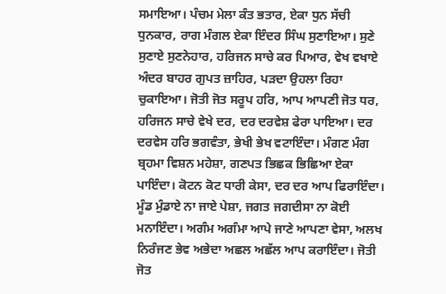ਸਮਾਇਆ। ਪੰਚਮ ਮੇਲਾ ਕੰਤ ਭਤਾਰ, ਏਕਾ ਧੁਨ ਸੱਚੀ ਧੁਨਕਾਰ, ਰਾਗ ਮੰਗਲ ਏਕਾ ਇੰਦਰ ਸਿੰਘ ਸੁਣਾਇਆ। ਸੁਣੇ ਸੁਣਾਏ ਸੁਣਨੇਹਾਰ, ਹਰਿਜਨ ਸਾਚੇ ਕਰ ਪਿਆਰ, ਵੇਖ ਵਖਾਏ ਅੰਦਰ ਬਾਹਰ ਗੁਪਤ ਜ਼ਾਹਿਰ, ਪੜਦਾ ਉਹਲਾ ਰਿਹਾ ਚੁਕਾਇਆ। ਜੋਤੀ ਜੋਤ ਸਰੂਪ ਹਰਿ, ਆਪ ਆਪਣੀ ਜੋਤ ਧਰ, ਹਰਿਜਨ ਸਾਚੇ ਵੇਖੇ ਦਰ, ਦਰ ਦਰਵੇਸ਼ ਫੇਰਾ ਪਾਇਆ। ਦਰ ਦਰਵੇਸ ਹਰਿ ਭਗਵੰਤਾ, ਭੇਖੀ ਭੇਖ ਵਟਾਇੰਦਾ। ਮੰਗਣ ਮੰਗ ਬ੍ਰਹਮਾ ਵਿਸ਼ਨ ਮਹੇਸ਼ਾ, ਗਣਪਤ ਭਿਛਕ ਭਿਛਿਆ ਏਕਾ ਪਾਇੰਦਾ। ਕੋਟਨ ਕੋਟ ਧਾਰੀ ਕੇਸਾ, ਦਰ ਦਰ ਆਪ ਫਿਰਾਇੰਦਾ। ਮੂੰਡ ਮੁੰਡਾਏ ਨਾ ਜਾਏ ਪੇਸ਼ਾ, ਜਗਤ ਜਗਦੀਸਾ ਨਾ ਕੋਈ ਮਨਾਇੰਦਾ। ਅਗੰਮ ਅਗੰਮਾ ਆਪੇ ਜਾਣੇ ਆਪਣਾ ਵੇਸਾ, ਅਲਖ ਨਿਰੰਜਣ ਭੇਵ ਅਭੇਦਾ ਅਛਲ ਅਛੱਲ ਆਪ ਕਰਾਇੰਦਾ। ਜੋਤੀ ਜੋਤ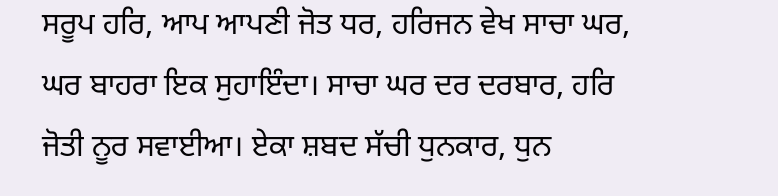ਸਰੂਪ ਹਰਿ, ਆਪ ਆਪਣੀ ਜੋਤ ਧਰ, ਹਰਿਜਨ ਵੇਖ ਸਾਚਾ ਘਰ, ਘਰ ਬਾਹਰਾ ਇਕ ਸੁਹਾਇੰਦਾ। ਸਾਚਾ ਘਰ ਦਰ ਦਰਬਾਰ, ਹਰਿ ਜੋਤੀ ਨੂਰ ਸਵਾਈਆ। ਏਕਾ ਸ਼ਬਦ ਸੱਚੀ ਧੁਨਕਾਰ, ਧੁਨ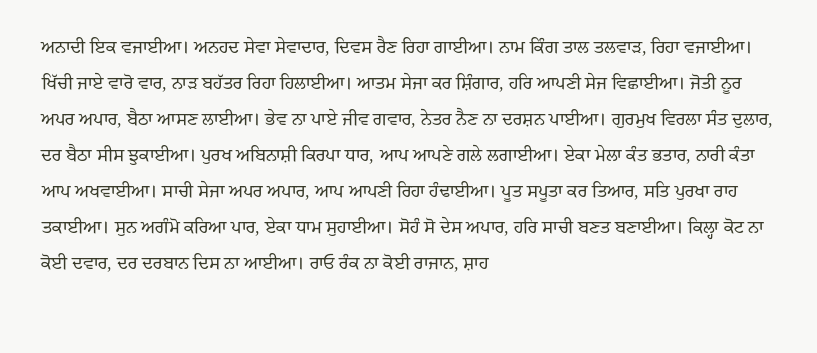ਅਨਾਦੀ ਇਕ ਵਜਾਈਆ। ਅਨਹਦ ਸੇਵਾ ਸੇਵਾਦਾਰ, ਦਿਵਸ ਰੈਣ ਰਿਹਾ ਗਾਈਆ। ਨਾਮ ਕਿੰਗ ਤਾਲ ਤਲਵਾੜ, ਰਿਹਾ ਵਜਾਈਆ। ਖਿੱਚੀ ਜਾਏ ਵਾਰੋ ਵਾਰ, ਨਾੜ ਬਹੱਤਰ ਰਿਹਾ ਹਿਲਾਈਆ। ਆਤਮ ਸੇਜਾ ਕਰ ਸ਼ਿੰਗਾਰ, ਹਰਿ ਆਪਣੀ ਸੇਜ ਵਿਛਾਈਆ। ਜੋਤੀ ਨੂਰ ਅਪਰ ਅਪਾਰ, ਬੈਠਾ ਆਸਣ ਲਾਈਆ। ਭੇਵ ਨਾ ਪਾਏ ਜੀਵ ਗਵਾਰ, ਨੇਤਰ ਨੈਣ ਨਾ ਦਰਸ਼ਨ ਪਾਈਆ। ਗੁਰਮੁਖ ਵਿਰਲਾ ਸੰਤ ਦੁਲਾਰ, ਦਰ ਬੈਠਾ ਸੀਸ ਝੁਕਾਈਆ। ਪੁਰਖ ਅਬਿਨਾਸ਼ੀ ਕਿਰਪਾ ਧਾਰ, ਆਪ ਆਪਣੇ ਗਲੇ ਲਗਾਈਆ। ਏਕਾ ਮੇਲਾ ਕੰਤ ਭਤਾਰ, ਨਾਰੀ ਕੰਤਾ ਆਪ ਅਖਵਾਈਆ। ਸਾਚੀ ਸੇਜਾ ਅਪਰ ਅਪਾਰ, ਆਪ ਆਪਣੀ ਰਿਹਾ ਹੰਢਾਈਆ। ਪੂਤ ਸਪੂਤਾ ਕਰ ਤਿਆਰ, ਸਤਿ ਪੁਰਖਾ ਰਾਹ ਤਕਾਈਆ। ਸੁਨ ਅਗੰਮੋ ਕਰਿਆ ਪਾਰ, ਏਕਾ ਧਾਮ ਸੁਹਾਈਆ। ਸੋਹੰ ਸੋ ਦੇਸ ਅਪਾਰ, ਹਰਿ ਸਾਚੀ ਬਣਤ ਬਣਾਈਆ। ਕਿਲ੍ਹਾ ਕੋਟ ਨਾ ਕੋਈ ਦਵਾਰ, ਦਰ ਦਰਬਾਨ ਦਿਸ ਨਾ ਆਈਆ। ਰਾਓ ਰੰਕ ਨਾ ਕੋਈ ਰਾਜਾਨ, ਸ਼ਾਹ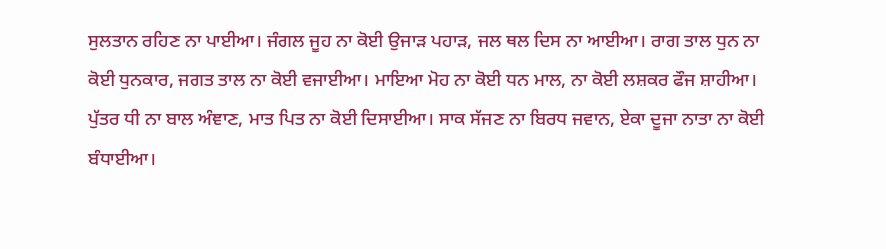ਸੁਲਤਾਨ ਰਹਿਣ ਨਾ ਪਾਈਆ। ਜੰਗਲ ਜੂਹ ਨਾ ਕੋਈ ਉਜਾੜ ਪਹਾੜ, ਜਲ ਥਲ ਦਿਸ ਨਾ ਆਈਆ। ਰਾਗ ਤਾਲ ਧੁਨ ਨਾ ਕੋਈ ਧੁਨਕਾਰ, ਜਗਤ ਤਾਲ ਨਾ ਕੋਈ ਵਜਾਈਆ। ਮਾਇਆ ਮੋਹ ਨਾ ਕੋਈ ਧਨ ਮਾਲ, ਨਾ ਕੋਈ ਲਸ਼ਕਰ ਫੌਜ ਸ਼ਾਹੀਆ। ਪੁੱਤਰ ਧੀ ਨਾ ਬਾਲ ਅੰਞਾਣ, ਮਾਤ ਪਿਤ ਨਾ ਕੋਈ ਦਿਸਾਈਆ। ਸਾਕ ਸੱਜਣ ਨਾ ਬਿਰਧ ਜਵਾਨ, ਏਕਾ ਦੂਜਾ ਨਾਤਾ ਨਾ ਕੋਈ ਬੰਧਾਈਆ।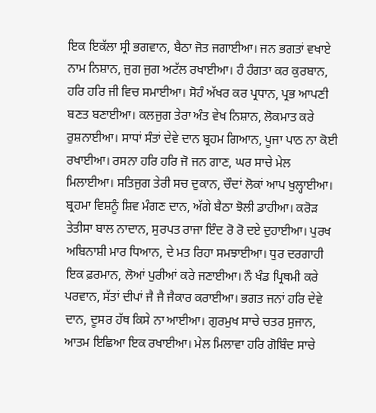ਇਕ ਇਕੱਲਾ ਸ੍ਰੀ ਭਗਵਾਨ, ਬੈਠਾ ਜੋਤ ਜਗਾਈਆ। ਜਨ ਭਗਤਾਂ ਵਖਾਏ ਨਾਮ ਨਿਸ਼ਾਨ, ਜੁਗ ਜੁਗ ਅਟੱਲ ਰਖਾਈਆ। ਹੰ ਹੰਗਤਾ ਕਰ ਕੁਰਬਾਨ, ਹਰਿ ਹਰਿ ਜੀ ਵਿਚ ਸਮਾਈਆ। ਸੋਹੰ ਅੱਖਰ ਕਰ ਪ੍ਰਧਾਨ, ਪ੍ਰਭ ਆਪਣੀ ਬਣਤ ਬਣਾਈਆ। ਕਲਜੁਗ ਤੇਰਾ ਅੰਤ ਵੇਖ ਨਿਸ਼ਾਨ, ਲੋਕਮਾਤ ਕਰੇ ਰੁਸ਼ਨਾਈਆ। ਸਾਧਾਂ ਸੰਤਾਂ ਦੇਵੇ ਦਾਨ ਬ੍ਰਹਮ ਗਿਆਨ, ਪੂਜਾ ਪਾਠ ਨਾ ਕੋਈ ਰਖਾਈਆ। ਰਸਨਾ ਹਰਿ ਹਰਿ ਜੋ ਜਨ ਗਾਣ, ਘਰ ਸਾਚੇ ਮੇਲ ਮਿਲਾਈਆ। ਸਤਿਜੁਗ ਤੇਰੀ ਸਚ ਦੁਕਾਨ, ਚੌਦਾਂ ਲੋਕਾਂ ਆਪ ਖੁਲ੍ਹਾਈਆ। ਬ੍ਰਹਮਾ ਵਿਸ਼ਨੂੰ ਸ਼ਿਵ ਮੰਗਣ ਦਾਨ, ਅੱਗੇ ਬੈਠਾ ਝੋਲੀ ਡਾਹੀਆ। ਕਰੋੜ ਤੇਤੀਸਾ ਬਾਲ ਨਾਦਾਨ, ਸੁਰਪਤ ਰਾਜਾ ਇੰਦ ਰੋ ਰੋ ਦਏ ਦੁਹਾਈਆ। ਪੁਰਖ ਅਬਿਨਾਸ਼ੀ ਮਾਰ ਧਿਆਨ, ਦੇ ਮਤ ਰਿਹਾ ਸਮਝਾਈਆ। ਧੁਰ ਦਰਗਾਹੀ ਇਕ ਫ਼ਰਮਾਨ, ਲੋਆਂ ਪੁਰੀਆਂ ਕਰੇ ਜਣਾਈਆ। ਨੌ ਖੰਡ ਪ੍ਰਿਥਮੀ ਕਰੇ ਪਰਵਾਨ, ਸੱਤਾਂ ਦੀਪਾਂ ਜੈ ਜੈ ਜੈਕਾਰ ਕਰਾਈਆ। ਭਗਤ ਜਨਾਂ ਹਰਿ ਦੇਵੇ ਦਾਨ, ਦੂਸਰ ਹੱਥ ਕਿਸੇ ਨਾ ਆਈਆ। ਗੁਰਮੁਖ ਸਾਚੇ ਚਤਰ ਸੁਜਾਨ, ਆਤਮ ਇਛਿਆ ਇਕ ਰਖਾਈਆ। ਮੇਲ ਮਿਲਾਵਾ ਹਰਿ ਗੋਬਿੰਦ ਸਾਚੇ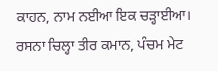ਕਾਹਨ, ਨਾਮ ਨਈਆ ਇਕ ਚੜ੍ਹਾਈਆ। ਰਸਨਾ ਚਿਲ੍ਹਾ ਤੀਰ ਕਮਾਨ, ਪੰਚਮ ਮੇਟ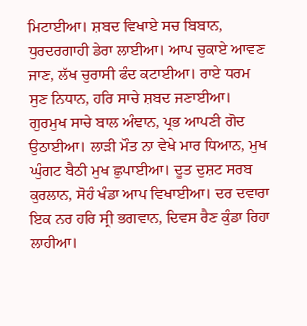ਮਿਟਾਈਆ। ਸ਼ਬਦ ਵਿਖਾਏ ਸਚ ਬਿਬਾਨ, ਧੁਰਦਰਗਾਹੀ ਡੇਰਾ ਲਾਈਆ। ਆਪ ਚੁਕਾਏ ਆਵਣ ਜਾਣ, ਲੱਖ ਚੁਰਾਸੀ ਫੰਦ ਕਟਾਈਆ। ਰਾਏ ਧਰਮ ਸੁਣ ਨਿਧਾਨ, ਹਰਿ ਸਾਚੇ ਸ਼ਬਦ ਜਣਾਈਆ। ਗੁਰਮੁਖ ਸਾਚੇ ਬਾਲ ਅੰਞਾਨ, ਪ੍ਰਭ ਆਪਣੀ ਗੋਦ ਉਠਾਈਆ। ਲਾੜੀ ਮੌਤ ਨਾ ਵੇਖੇ ਮਾਰ ਧਿਆਨ, ਮੁਖ ਘੁੰਗਟ ਬੈਠੀ ਮੁਖ ਛੁਪਾਈਆ। ਦੂਤ ਦੁਸ਼ਟ ਸਰਬ ਕੁਰਲਾਨ, ਸੋਹੰ ਖੰਡਾ ਆਪ ਵਿਖਾਈਆ। ਦਰ ਦਵਾਰਾ ਇਕ ਨਰ ਹਰਿ ਸ੍ਰੀ ਭਗਵਾਨ, ਦਿਵਸ ਰੈਣ ਕੁੰਡਾ ਰਿਹਾ ਲਾਹੀਆ।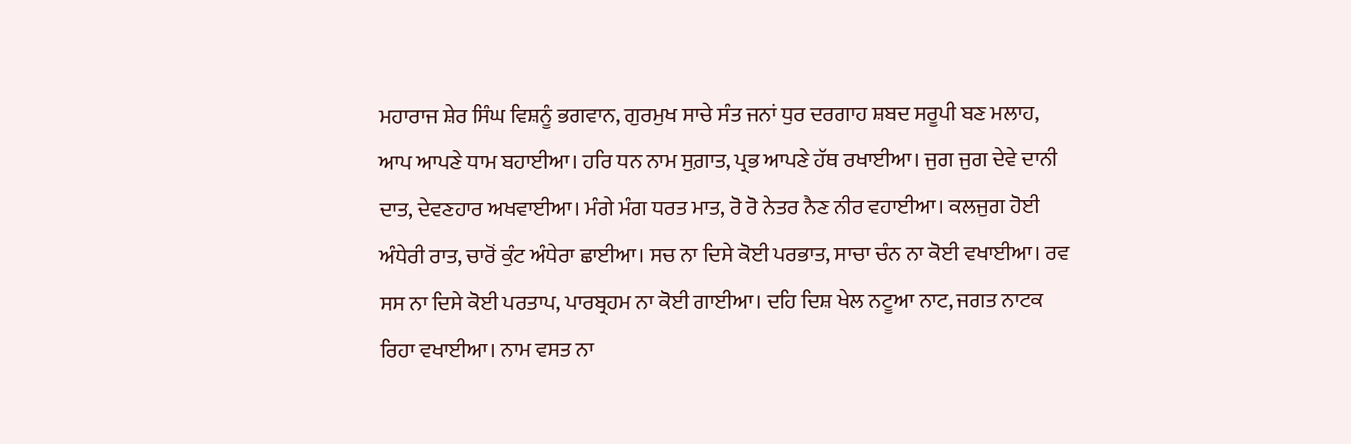ਮਹਾਰਾਜ ਸ਼ੇਰ ਸਿੰਘ ਵਿਸ਼ਨੂੰ ਭਗਵਾਨ, ਗੁਰਮੁਖ ਸਾਚੇ ਸੰਤ ਜਨਾਂ ਧੁਰ ਦਰਗਾਹ ਸ਼ਬਦ ਸਰੂਪੀ ਬਣ ਮਲਾਹ, ਆਪ ਆਪਣੇ ਧਾਮ ਬਹਾਈਆ। ਹਰਿ ਧਨ ਨਾਮ ਸੁਗ਼ਾਤ, ਪ੍ਰਭ ਆਪਣੇ ਹੱਥ ਰਖਾਈਆ। ਜੁਗ ਜੁਗ ਦੇਵੇ ਦਾਨੀ ਦਾਤ, ਦੇਵਣਹਾਰ ਅਖਵਾਈਆ। ਮੰਗੇ ਮੰਗ ਧਰਤ ਮਾਤ, ਰੋ ਰੋ ਨੇਤਰ ਨੈਣ ਨੀਰ ਵਹਾਈਆ। ਕਲਜੁਗ ਹੋਈ ਅੰਧੇਰੀ ਰਾਤ, ਚਾਰੋਂ ਕੁੰਟ ਅੰਧੇਰਾ ਛਾਈਆ। ਸਚ ਨਾ ਦਿਸੇ ਕੋਈ ਪਰਭਾਤ, ਸਾਚਾ ਚੰਨ ਨਾ ਕੋਈ ਵਖਾਈਆ। ਰਵ ਸਸ ਨਾ ਦਿਸੇ ਕੋਈ ਪਰਤਾਪ, ਪਾਰਬ੍ਰਹਮ ਨਾ ਕੋਈ ਗਾਈਆ। ਦਹਿ ਦਿਸ਼ ਖੇਲ ਨਟੂਆ ਨਾਟ, ਜਗਤ ਨਾਟਕ ਰਿਹਾ ਵਖਾਈਆ। ਨਾਮ ਵਸਤ ਨਾ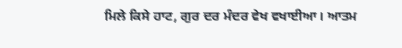ਮਿਲੇ ਕਿਸੇ ਹਾਟ, ਗੁਰ ਦਰ ਮੰਦਰ ਵੇਖ ਵਖਾਈਆ। ਆਤਮ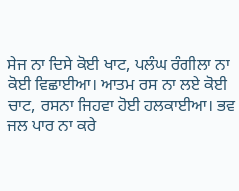ਸੇਜ ਨਾ ਦਿਸੇ ਕੋਈ ਖਾਟ, ਪਲੰਘ ਰੰਗੀਲਾ ਨਾ ਕੋਈ ਵਿਛਾਈਆ। ਆਤਮ ਰਸ ਨਾ ਲਏ ਕੋਈ ਚਾਟ, ਰਸਨਾ ਜਿਹਵਾ ਹੋਈ ਹਲਕਾਈਆ। ਭਵ ਜਲ ਪਾਰ ਨਾ ਕਰੇ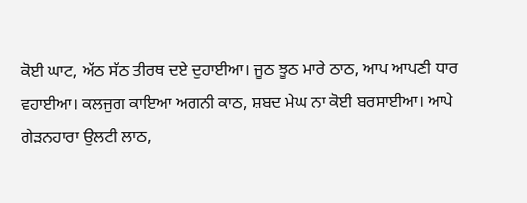ਕੋਈ ਘਾਟ, ਅੱਠ ਸੱਠ ਤੀਰਥ ਦਏ ਦੁਹਾਈਆ। ਜੂਠ ਝੂਠ ਮਾਰੇ ਠਾਠ, ਆਪ ਆਪਣੀ ਧਾਰ ਵਹਾਈਆ। ਕਲਜੁਗ ਕਾਇਆ ਅਗਨੀ ਕਾਠ, ਸ਼ਬਦ ਮੇਘ ਨਾ ਕੋਈ ਬਰਸਾਈਆ। ਆਪੇ ਗੇੜਨਹਾਰਾ ਉਲਟੀ ਲਾਠ,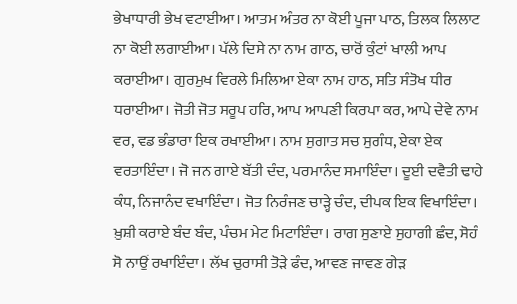ਭੇਖਾਧਾਰੀ ਭੇਖ ਵਟਾਈਆ। ਆਤਮ ਅੰਤਰ ਨਾ ਕੋਈ ਪੂਜਾ ਪਾਠ, ਤਿਲਕ ਲਿਲਾਟ ਨਾ ਕੋਈ ਲਗਾਈਆ। ਪੱਲੇ ਦਿਸੇ ਨਾ ਨਾਮ ਗਾਠ, ਚਾਰੋਂ ਕੁੰਟਾਂ ਖਾਲੀ ਆਪ ਕਰਾਈਆ। ਗੁਰਮੁਖ ਵਿਰਲੇ ਮਿਲਿਆ ਏਕਾ ਨਾਮ ਹਾਠ, ਸਤਿ ਸੰਤੋਖ ਧੀਰ ਧਰਾਈਆ। ਜੋਤੀ ਜੋਤ ਸਰੂਪ ਹਰਿ, ਆਪ ਆਪਣੀ ਕਿਰਪਾ ਕਰ, ਆਪੇ ਦੇਵੇ ਨਾਮ ਵਰ, ਵਡ ਭੰਡਾਰਾ ਇਕ ਰਖਾਈਆ। ਨਾਮ ਸੁਗਾਤ ਸਚ ਸੁਗੰਧ, ਏਕਾ ਏਕ ਵਰਤਾਇੰਦਾ। ਜੋ ਜਨ ਗਾਏ ਬੱਤੀ ਦੰਦ, ਪਰਮਾਨੰਦ ਸਮਾਇੰਦਾ। ਦੂਈ ਦਵੈਤੀ ਢਾਹੇ ਕੰਧ, ਨਿਜਾਨੰਦ ਵਖਾਇੰਦਾ। ਜੋਤ ਨਿਰੰਜਣ ਚਾੜ੍ਹੇ ਚੰਦ, ਦੀਪਕ ਇਕ ਵਿਖਾਇੰਦਾ। ਖ਼ੁਸ਼ੀ ਕਰਾਏ ਬੰਦ ਬੰਦ, ਪੰਚਮ ਮੇਟ ਮਿਟਾਇੰਦਾ। ਰਾਗ ਸੁਣਾਏ ਸੁਹਾਗੀ ਛੰਦ, ਸੋਹੰ ਸੋ ਨਾਉਂ ਰਖਾਇੰਦਾ। ਲੱਖ ਚੁਰਾਸੀ ਤੋੜੇ ਫੰਦ, ਆਵਣ ਜਾਵਣ ਗੇੜ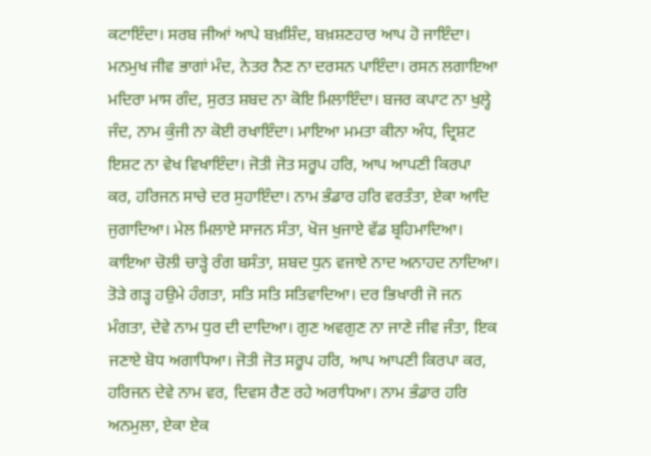ਕਟਾਇੰਦਾ। ਸਰਬ ਜੀਆਂ ਆਪੇ ਬਖ਼ਸ਼ਿੰਦ, ਬਖ਼ਸ਼ਣਹਾਰ ਆਪ ਹੋ ਜਾਇੰਦਾ। ਮਨਮੁਖ ਜੀਵ ਭਾਗਾਂ ਮੰਦ, ਨੇਤਰ ਨੈਣ ਨਾ ਦਰਸਨ ਪਾਇੰਦਾ। ਰਸਨ ਲਗਾਇਆ ਮਦਿਰਾ ਮਾਸ ਗੰਦ, ਸੁਰਤ ਸ਼ਬਦ ਨਾ ਕੋਇ ਮਿਲਾਇੰਦਾ। ਬਜਰ ਕਪਾਟ ਨਾ ਖੁਲ੍ਹੇ ਜੰਦ, ਨਾਮ ਕੁੰਜੀ ਨਾ ਕੋਈ ਰਖਾਇੰਦਾ। ਮਾਇਆ ਮਮਤਾ ਕੀਨਾ ਅੰਧ, ਦ੍ਰਿਸ਼ਟ ਇਸ਼ਟ ਨਾ ਵੇਖ ਵਿਖਾਇੰਦਾ। ਜੋਤੀ ਜੋਤ ਸਰੂਪ ਹਰਿ, ਆਪ ਆਪਣੀ ਕਿਰਪਾ ਕਰ, ਹਰਿਜਨ ਸਾਚੇ ਦਰ ਸੁਹਾਇੰਦਾ। ਨਾਮ ਭੰਡਾਰ ਹਰਿ ਵਰਤੰਤਾ, ਏਕਾ ਆਦਿ ਜੁਗਾਦਿਆ। ਮੇਲ ਮਿਲਾਏ ਸਾਜਨ ਸੰਤਾ, ਖੋਜ ਖੁਜਾਏ ਵੱਡ ਬ੍ਰਹਿਮਾਦਿਆ। ਕਾਇਆ ਚੋਲੀ ਚਾੜ੍ਹੇ ਰੰਗ ਬਸੰਤਾ, ਸ਼ਬਦ ਧੁਨ ਵਜਾਏ ਨਾਦ ਅਨਾਹਦ ਨਾਦਿਆ। ਤੋੜੇ ਗੜ੍ਹ ਹਉਮੇ ਹੰਗਤਾ, ਸਤਿ ਸਤਿ ਸਤਿਵਾਦਿਆ। ਦਰ ਭਿਖਾਰੀ ਜੋ ਜਨ ਮੰਗਤਾ, ਦੇਵੇ ਨਾਮ ਧੁਰ ਦੀ ਦਾਦਿਆ। ਗੁਣ ਅਵਗੁਣ ਨਾ ਜਾਣੇ ਜੀਵ ਜੰਤਾ, ਇਕ ਜਣਾਏ ਬੋਧ ਅਗਾਧਿਆ। ਜੋਤੀ ਜੋਤ ਸਰੂਪ ਹਰਿ, ਆਪ ਆਪਣੀ ਕਿਰਪਾ ਕਰ, ਹਰਿਜਨ ਦੇਵੇ ਨਾਮ ਵਰ, ਦਿਵਸ ਰੈਣ ਰਹੇ ਅਰਾਧਿਆ। ਨਾਮ ਭੰਡਾਰ ਹਰਿ ਅਨਮੁਲਾ, ਏਕਾ ਏਕ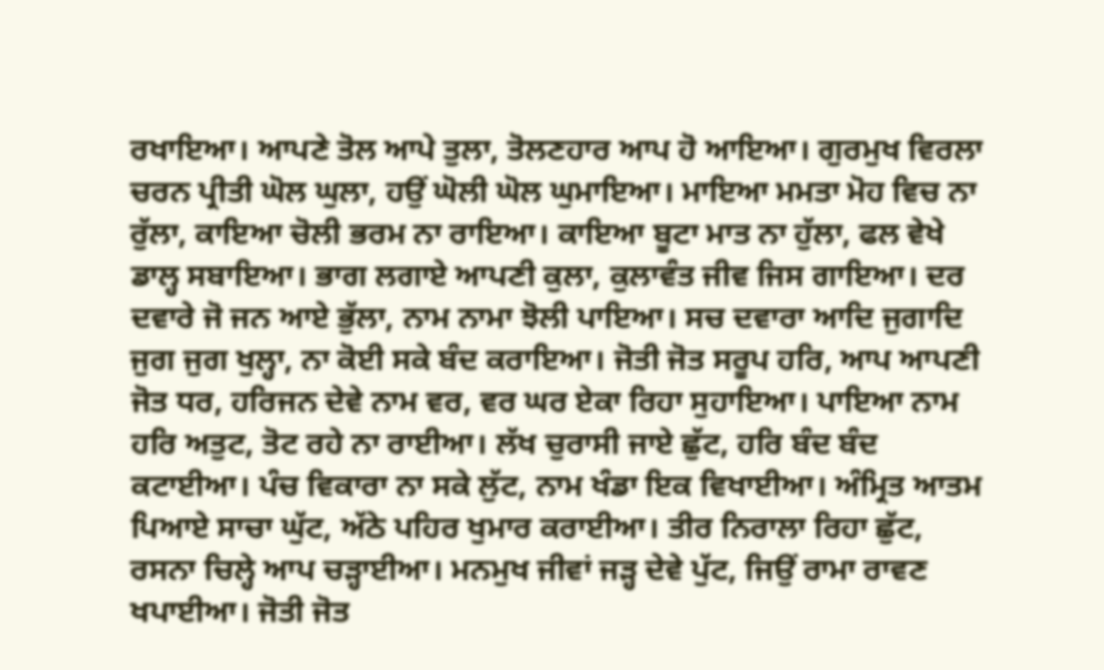ਰਖਾਇਆ। ਆਪਣੇ ਤੋਲ ਆਪੇ ਤੁਲਾ, ਤੋਲਣਹਾਰ ਆਪ ਹੋ ਆਇਆ। ਗੁਰਮੁਖ ਵਿਰਲਾ ਚਰਨ ਪ੍ਰੀਤੀ ਘੋਲ ਘੁਲਾ, ਹਉਂ ਘੋਲੀ ਘੋਲ ਘੁਮਾਇਆ। ਮਾਇਆ ਮਮਤਾ ਮੋਹ ਵਿਚ ਨਾ ਰੁੱਲਾ, ਕਾਇਆ ਚੋਲੀ ਭਰਮ ਨਾ ਰਾਇਆ। ਕਾਇਆ ਬੂਟਾ ਮਾਤ ਨਾ ਹੁੱਲਾ, ਫਲ ਵੇਖੇ ਡਾਲ੍ਹ ਸਬਾਇਆ। ਭਾਗ ਲਗਾਏ ਆਪਣੀ ਕੁਲਾ, ਕੁਲਾਵੰਤ ਜੀਵ ਜਿਸ ਗਾਇਆ। ਦਰ ਦਵਾਰੇ ਜੋ ਜਨ ਆਏ ਭੁੱਲਾ, ਨਾਮ ਨਾਮਾ ਝੋਲੀ ਪਾਇਆ। ਸਚ ਦਵਾਰਾ ਆਦਿ ਜੁਗਾਦਿ ਜੁਗ ਜੁਗ ਖੁਲ੍ਹਾ, ਨਾ ਕੋਈ ਸਕੇ ਬੰਦ ਕਰਾਇਆ। ਜੋਤੀ ਜੋਤ ਸਰੂਪ ਹਰਿ, ਆਪ ਆਪਣੀ ਜੋਤ ਧਰ, ਹਰਿਜਨ ਦੇਵੇ ਨਾਮ ਵਰ, ਵਰ ਘਰ ਏਕਾ ਰਿਹਾ ਸੁਹਾਇਆ। ਪਾਇਆ ਨਾਮ ਹਰਿ ਅਤੁਟ, ਤੋਟ ਰਹੇ ਨਾ ਰਾਈਆ। ਲੱਖ ਚੁਰਾਸੀ ਜਾਏ ਛੁੱਟ, ਹਰਿ ਬੰਦ ਬੰਦ ਕਟਾਈਆ। ਪੰਚ ਵਿਕਾਰਾ ਨਾ ਸਕੇ ਲੁੱਟ, ਨਾਮ ਖੰਡਾ ਇਕ ਵਿਖਾਈਆ। ਅੰਮ੍ਰਿਤ ਆਤਮ ਪਿਆਏ ਸਾਚਾ ਘੁੱਟ, ਅੱਠੇ ਪਹਿਰ ਖੁਮਾਰ ਕਰਾਈਆ। ਤੀਰ ਨਿਰਾਲਾ ਰਿਹਾ ਛੁੱਟ, ਰਸਨਾ ਚਿਲ੍ਹੇ ਆਪ ਚੜ੍ਹਾਈਆ। ਮਨਮੁਖ ਜੀਵਾਂ ਜੜ੍ਹ ਦੇਵੇ ਪੁੱਟ, ਜਿਉਂ ਰਾਮਾ ਰਾਵਣ ਖਪਾਈਆ। ਜੋਤੀ ਜੋਤ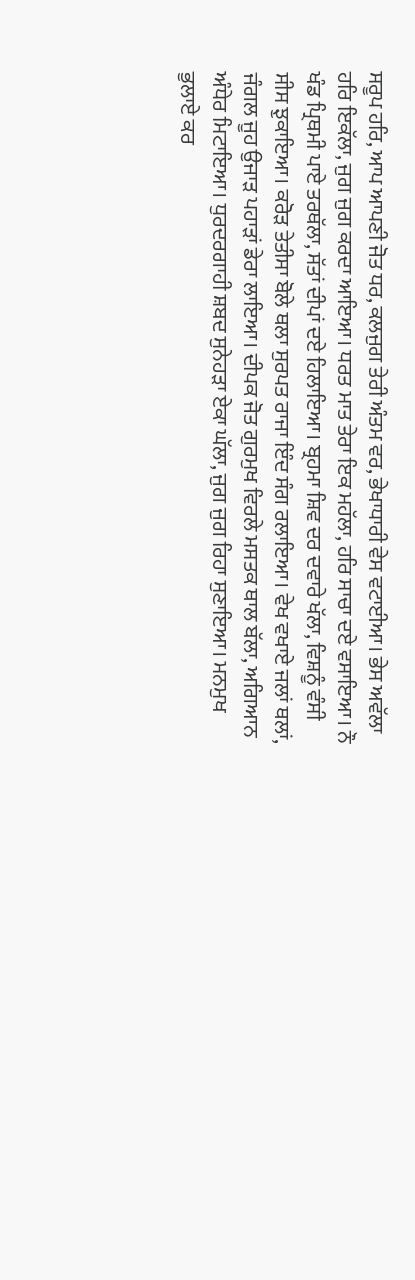ਸਰੂਪ ਹਰਿ, ਆਪ ਆਪਣੀ ਜੋਤ ਧਰ, ਕਲਜੁਗ ਤੇਰੀ ਅੰਤਮ ਵਰ, ਭੇਖਾਧਾਰੀ ਵੇਸ ਵਟਾਈਆ। ਭੇਸ ਅਵੱਲਾ ਹਰਿ ਇਕੱਲਾ, ਜੁਗ ਜੁਗ ਕਰਦਾ ਆਇਆ। ਧਰਤ ਮਾਤ ਤੇਰਾ ਇਕ ਮਹੱਲਾ, ਹਰਿ ਸਾਚਾ ਦਏ ਵਸਾਇਆ। ਨੌ ਖੰਡ ਪ੍ਰਿਥਮੀ ਪਾਏ ਤਰਥੱਲਾ, ਸੱਤਾਂ ਦੀਪਾਂ ਦਏ ਹਿਲਾਇਆ। ਬ੍ਰਹਮਾ ਸ਼ਿਵ ਦਰ ਦਵਾਰੇ ਖੱਲਾ, ਵਿਸ਼ਨੂੰ ਵੰਸੀ ਸੀਸ ਝੁਕਾਇਆ। ਕਰੋੜ ਤੇਤੀਸਾ ਬੋਲੇ ਥਲਾ ਸੁਰਪਤ ਰਾਜਾ ਇੰਦ ਸੰਗ ਰਲਾਇਆ। ਵੇਖ ਵਖਾਏ ਜਲਾਂ ਥਲਾਂ, ਜੰਗਲ ਜੂਹ ਉਜਾੜ ਪਹਾੜਾਂ ਡੇਰਾ ਲਾਇਆ। ਦੀਪਕ ਜੋਤ ਗੁਰਮੁਖ ਵਿਰਲੇ ਮਸਤਕ ਥਾਲ ਬੱਲਾ, ਅਗਿਆਨ ਅੰਧੇਰ ਮਿਟਾਇਆ। ਧੁਰਦਰਗਾਹੀ ਸ਼ਬਦ ਸੁਨੇਹੜਾ ਏਕਾ ਘੱਲਾ, ਜੁਗ ਜੁਗ ਰਿਹਾ ਸੁਣਾਇਆ। ਮਨਮੁਖ ਭੁਲਾਏ ਕਰ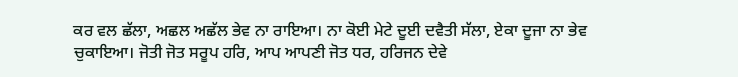ਕਰ ਵਲ ਛੱਲਾ, ਅਛਲ ਅਛੱਲ ਭੇਵ ਨਾ ਰਾਇਆ। ਨਾ ਕੋਈ ਮੇਟੇ ਦੂਈ ਦਵੈਤੀ ਸੱਲਾ, ਏਕਾ ਦੂਜਾ ਨਾ ਭੇਵ ਚੁਕਾਇਆ। ਜੋਤੀ ਜੋਤ ਸਰੂਪ ਹਰਿ, ਆਪ ਆਪਣੀ ਜੋਤ ਧਰ, ਹਰਿਜਨ ਦੇਵੇ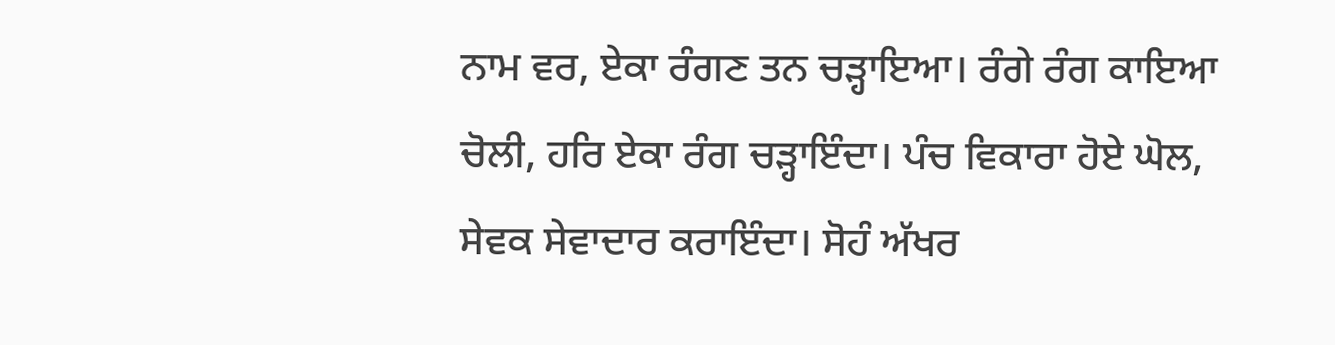ਨਾਮ ਵਰ, ਏਕਾ ਰੰਗਣ ਤਨ ਚੜ੍ਹਾਇਆ। ਰੰਗੇ ਰੰਗ ਕਾਇਆ ਚੋਲੀ, ਹਰਿ ਏਕਾ ਰੰਗ ਚੜ੍ਹਾਇੰਦਾ। ਪੰਚ ਵਿਕਾਰਾ ਹੋਏ ਘੋਲ, ਸੇਵਕ ਸੇਵਾਦਾਰ ਕਰਾਇੰਦਾ। ਸੋਹੰ ਅੱਖਰ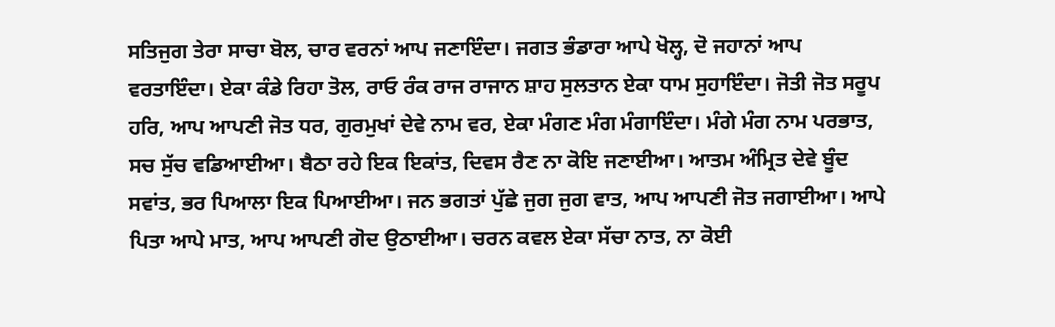ਸਤਿਜੁਗ ਤੇਰਾ ਸਾਚਾ ਬੋਲ, ਚਾਰ ਵਰਨਾਂ ਆਪ ਜਣਾਇੰਦਾ। ਜਗਤ ਭੰਡਾਰਾ ਆਪੇ ਖੋਲ੍ਹ, ਦੋ ਜਹਾਨਾਂ ਆਪ ਵਰਤਾਇੰਦਾ। ਏਕਾ ਕੰਡੇ ਰਿਹਾ ਤੋਲ, ਰਾਓ ਰੰਕ ਰਾਜ ਰਾਜਾਨ ਸ਼ਾਹ ਸੁਲਤਾਨ ਏਕਾ ਧਾਮ ਸੁਹਾਇੰਦਾ। ਜੋਤੀ ਜੋਤ ਸਰੂਪ ਹਰਿ, ਆਪ ਆਪਣੀ ਜੋਤ ਧਰ, ਗੁਰਮੁਖਾਂ ਦੇਵੇ ਨਾਮ ਵਰ, ਏਕਾ ਮੰਗਣ ਮੰਗ ਮੰਗਾਇੰਦਾ। ਮੰਗੇ ਮੰਗ ਨਾਮ ਪਰਭਾਤ, ਸਚ ਸੁੱਚ ਵਡਿਆਈਆ। ਬੈਠਾ ਰਹੇ ਇਕ ਇਕਾਂਤ, ਦਿਵਸ ਰੈਣ ਨਾ ਕੋਇ ਜਣਾਈਆ। ਆਤਮ ਅੰਮ੍ਰਿਤ ਦੇਵੇ ਬੂੰਦ ਸਵਾਂਤ, ਭਰ ਪਿਆਲਾ ਇਕ ਪਿਆਈਆ। ਜਨ ਭਗਤਾਂ ਪੁੱਛੇ ਜੁਗ ਜੁਗ ਵਾਤ, ਆਪ ਆਪਣੀ ਜੋਤ ਜਗਾਈਆ। ਆਪੇ ਪਿਤਾ ਆਪੇ ਮਾਤ, ਆਪ ਆਪਣੀ ਗੋਦ ਉਠਾਈਆ। ਚਰਨ ਕਵਲ ਏਕਾ ਸੱਚਾ ਨਾਤ, ਨਾ ਕੋਈ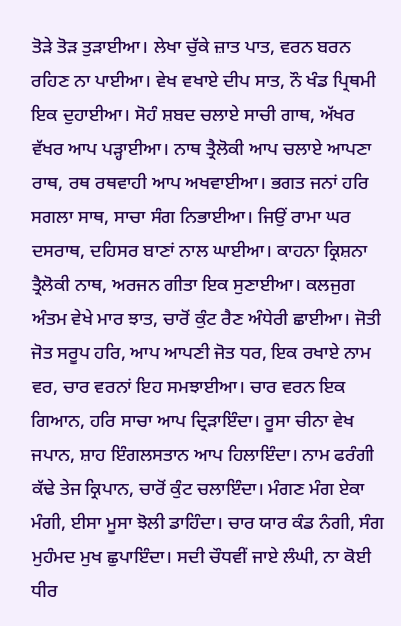ਤੋੜੇ ਤੋੜ ਤੁੜਾਈਆ। ਲੇਖਾ ਚੁੱਕੇ ਜ਼ਾਤ ਪਾਤ, ਵਰਨ ਬਰਨ ਰਹਿਣ ਨਾ ਪਾਈਆ। ਵੇਖ ਵਖਾਏ ਦੀਪ ਸਾਤ, ਨੌ ਖੰਡ ਪ੍ਰਿਥਮੀ ਇਕ ਦੁਹਾਈਆ। ਸੋਹੰ ਸ਼ਬਦ ਚਲਾਏ ਸਾਚੀ ਗਾਥ, ਅੱਖਰ ਵੱਖਰ ਆਪ ਪੜ੍ਹਾਈਆ। ਨਾਥ ਤ੍ਰੈਲੋਕੀ ਆਪ ਚਲਾਏ ਆਪਣਾ ਰਾਥ, ਰਥ ਰਥਵਾਹੀ ਆਪ ਅਖਵਾਈਆ। ਭਗਤ ਜਨਾਂ ਹਰਿ ਸਗਲਾ ਸਾਥ, ਸਾਚਾ ਸੰਗ ਨਿਭਾਈਆ। ਜਿਉਂ ਰਾਮਾ ਘਰ ਦਸਰਾਥ, ਦਹਿਸਰ ਬਾਣਾਂ ਨਾਲ ਘਾਈਆ। ਕਾਹਨਾ ਕ੍ਰਿਸ਼ਨਾ ਤ੍ਰੈਲੋਕੀ ਨਾਥ, ਅਰਜਨ ਗੀਤਾ ਇਕ ਸੁਣਾਈਆ। ਕਲਜੁਗ ਅੰਤਮ ਵੇਖੇ ਮਾਰ ਝਾਤ, ਚਾਰੋਂ ਕੁੰਟ ਰੈਣ ਅੰਧੇਰੀ ਛਾਈਆ। ਜੋਤੀ ਜੋਤ ਸਰੂਪ ਹਰਿ, ਆਪ ਆਪਣੀ ਜੋਤ ਧਰ, ਇਕ ਰਖਾਏ ਨਾਮ ਵਰ, ਚਾਰ ਵਰਨਾਂ ਇਹ ਸਮਝਾਈਆ। ਚਾਰ ਵਰਨ ਇਕ ਗਿਆਨ, ਹਰਿ ਸਾਚਾ ਆਪ ਦ੍ਰਿੜਾਇੰਦਾ। ਰੂਸਾ ਚੀਨਾ ਵੇਖ ਜਪਾਨ, ਸ਼ਾਹ ਇੰਗਲਸਤਾਨ ਆਪ ਹਿਲਾਇੰਦਾ। ਨਾਮ ਫਰੰਗੀ ਕੱਢੇ ਤੇਜ ਕ੍ਰਿਪਾਨ, ਚਾਰੋਂ ਕੁੰਟ ਚਲਾਇੰਦਾ। ਮੰਗਣ ਮੰਗ ਏਕਾ ਮੰਗੀ, ਈਸਾ ਮੂਸਾ ਝੋਲੀ ਡਾਹਿੰਦਾ। ਚਾਰ ਯਾਰ ਕੰਡ ਨੰਗੀ, ਸੰਗ ਮੁਹੰਮਦ ਮੁਖ ਛੁਪਾਇੰਦਾ। ਸਦੀ ਚੌਧਵੀਂ ਜਾਏ ਲੰਘੀ, ਨਾ ਕੋਈ ਧੀਰ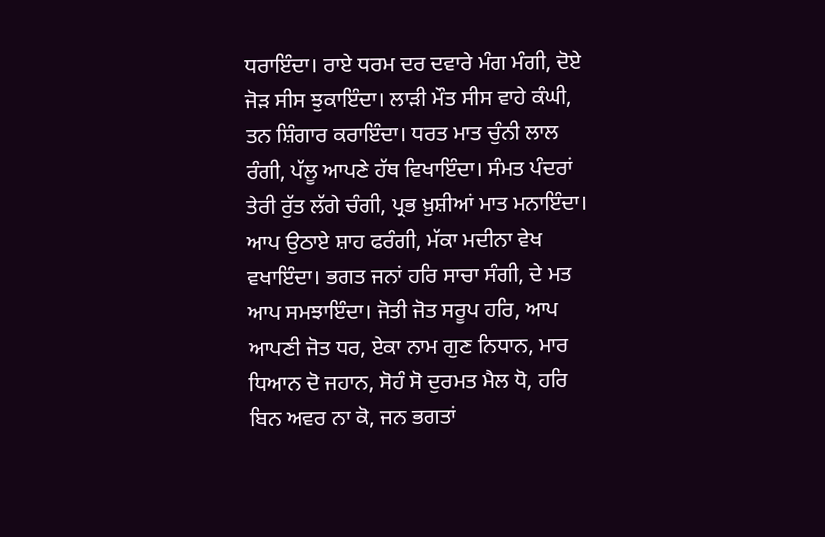ਧਰਾਇੰਦਾ। ਰਾਏ ਧਰਮ ਦਰ ਦਵਾਰੇ ਮੰਗ ਮੰਗੀ, ਦੋਏ ਜੋੜ ਸੀਸ ਝੁਕਾਇੰਦਾ। ਲਾੜੀ ਮੌਤ ਸੀਸ ਵਾਹੇ ਕੰਘੀ, ਤਨ ਸ਼ਿੰਗਾਰ ਕਰਾਇੰਦਾ। ਧਰਤ ਮਾਤ ਚੁੰਨੀ ਲਾਲ ਰੰਗੀ, ਪੱਲੂ ਆਪਣੇ ਹੱਥ ਵਿਖਾਇੰਦਾ। ਸੰਮਤ ਪੰਦਰਾਂ ਤੇਰੀ ਰੁੱਤ ਲੱਗੇ ਚੰਗੀ, ਪ੍ਰਭ ਖ਼ੁਸ਼ੀਆਂ ਮਾਤ ਮਨਾਇੰਦਾ। ਆਪ ਉਠਾਏ ਸ਼ਾਹ ਫਰੰਗੀ, ਮੱਕਾ ਮਦੀਨਾ ਵੇਖ ਵਖਾਇੰਦਾ। ਭਗਤ ਜਨਾਂ ਹਰਿ ਸਾਚਾ ਸੰਗੀ, ਦੇ ਮਤ ਆਪ ਸਮਝਾਇੰਦਾ। ਜੋਤੀ ਜੋਤ ਸਰੂਪ ਹਰਿ, ਆਪ ਆਪਣੀ ਜੋਤ ਧਰ, ਏਕਾ ਨਾਮ ਗੁਣ ਨਿਧਾਨ, ਮਾਰ ਧਿਆਨ ਦੋ ਜਹਾਨ, ਸੋਹੰ ਸੋ ਦੁਰਮਤ ਮੈਲ ਧੋ, ਹਰਿ ਬਿਨ ਅਵਰ ਨਾ ਕੋ, ਜਨ ਭਗਤਾਂ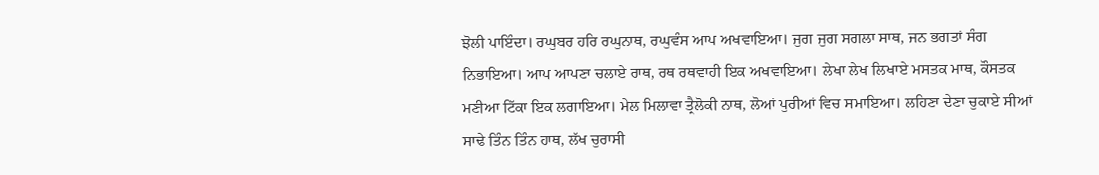ਝੋਲੀ ਪਾਇੰਦਾ। ਰਘੁਬਰ ਹਰਿ ਰਘੁਨਾਥ, ਰਘੁਵੰਸ ਆਪ ਅਖਵਾਇਆ। ਜੁਗ ਜੁਗ ਸਗਲਾ ਸਾਥ, ਜਨ ਭਗਤਾਂ ਸੰਗ ਨਿਭਾਇਆ। ਆਪ ਆਪਣਾ ਚਲਾਏ ਰਾਥ, ਰਥ ਰਥਵਾਹੀ ਇਕ ਅਖਵਾਇਆ। ਲੇਖਾ ਲੇਖ ਲਿਖਾਏ ਮਸਤਕ ਮਾਥ, ਕੌਸਤਕ ਮਣੀਆ ਟਿੱਕਾ ਇਕ ਲਗਾਇਆ। ਮੇਲ ਮਿਲਾਵਾ ਤ੍ਰੈਲੋਕੀ ਨਾਥ, ਲੋਆਂ ਪੁਰੀਆਂ ਵਿਚ ਸਮਾਇਆ। ਲਹਿਣਾ ਦੇਣਾ ਚੁਕਾਏ ਸੀਆਂ ਸਾਢੇ ਤਿੰਨ ਤਿੰਨ ਹਾਥ, ਲੱਖ ਚੁਰਾਸੀ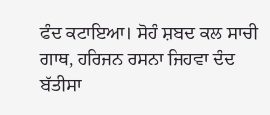ਫੰਦ ਕਟਾਇਆ। ਸੋਹੰ ਸ਼ਬਦ ਕਲ ਸਾਚੀ ਗਾਥ, ਹਰਿਜਨ ਰਸਨਾ ਜਿਹਵਾ ਦੰਦ ਬੱਤੀਸਾ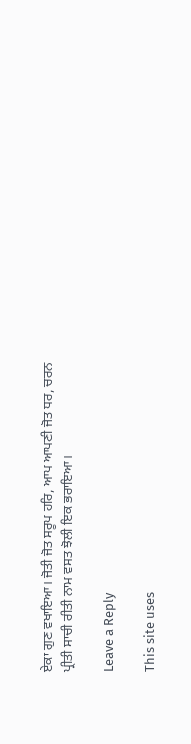ਏਕਾ ਗੁਣ ਵਖਾਇਆ। ਜੋਤੀ ਜੋਤ ਸਰੂਪ ਹਰਿ, ਆਪ ਆਪਣੀ ਜੋਤ ਧਰ, ਚਰਨ ਪ੍ਰੀਤੀ ਸਾਚੀ ਰੀਤੀ ਨਾਮ ਵਸਤ ਝੋਲੀ ਇਕ ਭਰਾਇਆ।

Leave a Reply

This site uses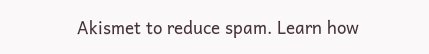Akismet to reduce spam. Learn how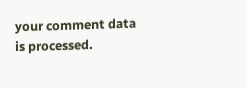your comment data is processed.